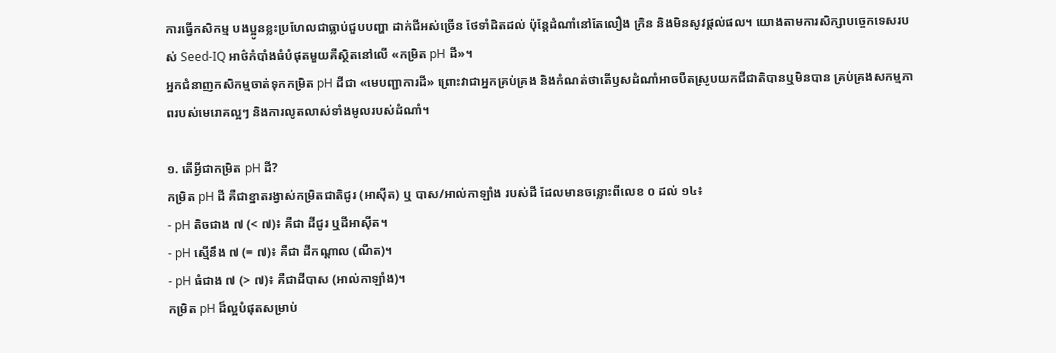ការធ្វើកសិកម្ម បងប្អូនខ្លះប្រហែលជាធ្លាប់ជួបបញ្ហា ដាក់ជីអស់ច្រើន ថែទាំដិតដល់ ប៉ុន្តែដំណាំនៅតែលឿង ក្រិន និងមិនសូវផ្តល់ផល។ យោងតាមការសិក្សាបច្ចេកទេសរបស់ Seed-IQ អាថ៌កំបាំងធំបំផុតមួយគឺស្ថិតនៅលើ «កម្រិត pH ដី»។
អ្នកជំនាញកសិកម្មចាត់ទុកកម្រិត pH ដីជា «មេបញ្ជាការដី» ព្រោះវាជាអ្នកគ្រប់គ្រង និងកំណត់ថាតើឫសដំណាំអាចបឺតស្រូបយកជីជាតិបានឬមិនបាន គ្រប់គ្រងសកម្មភាពរបស់មេរោគល្អៗ និងការលូតលាស់ទាំងមូលរបស់ដំណាំ។

១. តើអ្វីជាកម្រិត pH ដី?
កម្រិត pH ដី គឺជាខ្នាតរង្វាស់កម្រិតជាតិជូរ (អាស៊ីត) ឬ បាស/អាល់កាឡាំង របស់ដី ដែលមានចន្លោះពីលេខ ០ ដល់ ១៤៖
- pH តិចជាង ៧ (< ៧)៖ គឺជា ដីជូរ ឬដីអាស៊ីត។
- pH ស្មើនឹង ៧ (= ៧)៖ គឺជា ដីកណ្តាល (ណឺត)។
- pH ធំជាង ៧ (> ៧)៖ គឺជាដីបាស (អាល់កាឡាំង)។
កម្រិត pH ដ៏ល្អបំផុតសម្រាប់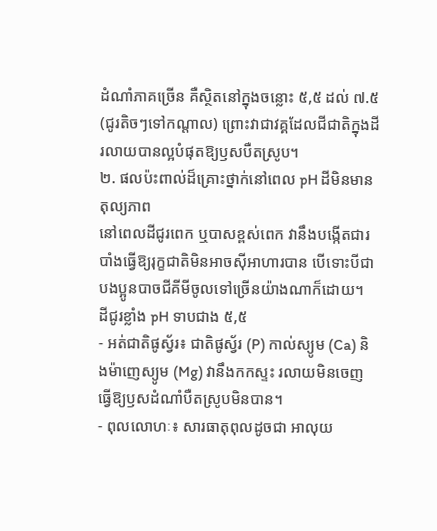ដំណាំភាគច្រើន គឺស្ថិតនៅក្នុងចន្លោះ ៥,៥ ដល់ ៧.៥ (ជូរតិចៗទៅកណ្តាល) ព្រោះវាជាវគ្គដែលជីជាតិក្នុងដីរលាយបានល្អបំផុតឱ្យឫសបឺតស្រូប។
២. ផលប៉ះពាល់ដ៏គ្រោះថ្នាក់នៅពេល pH ដីមិនមានតុល្យភាព
នៅពេលដីជូរពេក ឬបាសខ្ពស់ពេក វានឹងបង្កើតជារបាំងធ្វើឱ្យរុក្ខជាតិមិនអាចស៊ីអាហារបាន បើទោះបីជាបងប្អូនបាចជីគីមីចូលទៅច្រើនយ៉ាងណាក៏ដោយ។
ដីជូរខ្លាំង pH ទាបជាង ៥,៥
- អត់ជាតិផូស្វ័រ៖ ជាតិផូស្វ័រ (P) កាល់ស្យូម (Ca) និងម៉ាញេស្យូម (Mg) វានឹងកកស្ទះ រលាយមិនចេញ ធ្វើឱ្យឫសដំណាំបឺតស្រូបមិនបាន។
- ពុលលោហៈ៖ សារធាតុពុលដូចជា អាលុយ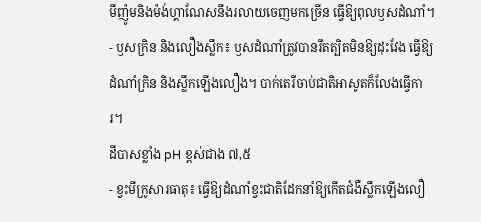មីញ៉ូមនិងម៉ង់ហ្គាណែសនឹងរលាយចេញមកច្រើន ធ្វើឱ្យពុលឫសដំណាំ។
- ឫសក្រិន និងលឿងស្លឹក៖ ឫសដំណាំត្រូវបានរឹតត្បិតមិនឱ្យដុះវែង ធ្វើឱ្យដំណាំក្រិន និងស្លឹកឡើងលឿង។ បាក់តេរីចាប់ជាតិអាសូតក៏លែងធ្វើការ។
ដីបាសខ្លាំង pH ខ្ពស់ជាង ៧,៥
- ខ្វះមីក្រូសារធាតុ៖ ធ្វើឱ្យដំណាំខ្វះជាតិដែកនាំឱ្យកើតជំងឺស្លឹកឡើងលឿ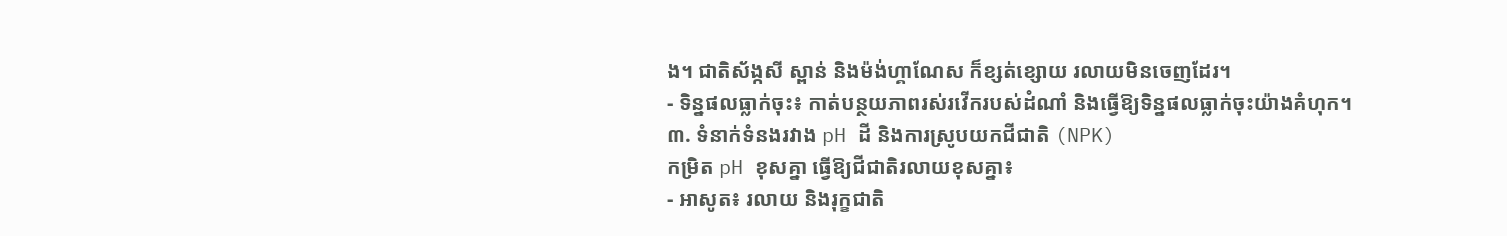ង។ ជាតិស័ង្កសី ស្ពាន់ និងម៉ង់ហ្គាណែស ក៏ខ្សត់ខ្សោយ រលាយមិនចេញដែរ។
- ទិន្នផលធ្លាក់ចុះ៖ កាត់បន្ថយភាពរស់រវើករបស់ដំណាំ និងធ្វើឱ្យទិន្នផលធ្លាក់ចុះយ៉ាងគំហុក។
៣. ទំនាក់ទំនងរវាង pH ដី និងការស្រូបយកជីជាតិ (NPK)
កម្រិត pH ខុសគ្នា ធ្វើឱ្យជីជាតិរលាយខុសគ្នា៖
- អាសូត៖ រលាយ និងរុក្ខជាតិ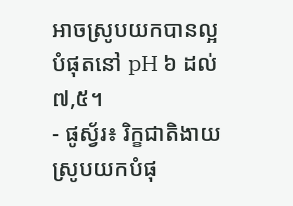អាចស្រូបយកបានល្អបំផុតនៅ pH ៦ ដល់ ៧,៥។
- ផូស្វ័រ៖ រិក្ខជាតិងាយស្រូបយកបំផុ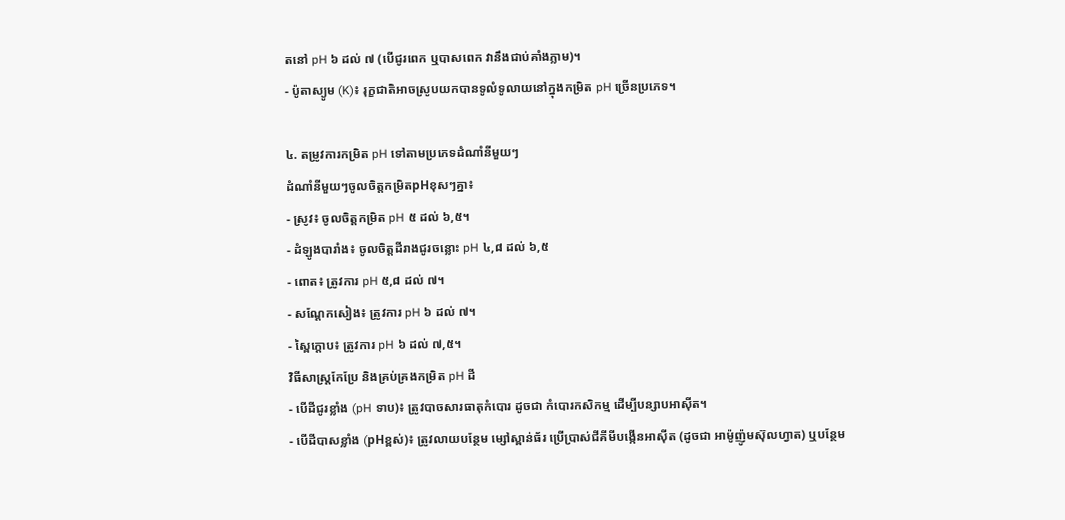តនៅ pH ៦ ដល់ ៧ (បើជូរពេក ឬបាសពេក វានឹងជាប់គាំងភ្លាម)។
- ប៉ូតាស្យូម (K)៖ រុក្ខជាតិអាចស្រូបយកបានទូលំទូលាយនៅក្នុងកម្រិត pH ច្រើនប្រភេទ។

៤. តម្រូវការកម្រិត pH ទៅតាមប្រភេទដំណាំនីមួយៗ
ដំណាំនីមួយៗចូលចិត្តកម្រិតpHខុសៗគ្នា៖
- ស្រូវ៖ ចូលចិត្តកម្រិត pH ៥ ដល់ ៦,៥។
- ដំឡូងបារាំង៖ ចូលចិត្តដីរាងជូរចន្លោះ pH ៤,៨ ដល់ ៦,៥
- ពោត៖ ត្រូវការ pH ៥,៨ ដល់ ៧។
- សណ្តែកសៀង៖ ត្រូវការ pH ៦ ដល់ ៧។
- ស្ពៃក្តោប៖ ត្រូវការ pH ៦ ដល់ ៧,៥។
វិធីសាស្ត្រកែប្រែ និងគ្រប់គ្រងកម្រិត pH ដី
- បើដីជូរខ្លាំង (pH ទាប)៖ ត្រូវបាចសារធាតុកំបោរ ដូចជា កំបោរកសិកម្ម ដើម្បីបន្សាបអាស៊ីត។
- បើដីបាសខ្លាំង (pHខ្ពស់)៖ ត្រូវលាយបន្ថែម ម្សៅស្ពាន់ធ័រ ប្រើប្រាស់ជីគីមីបង្កើនអាស៊ីត (ដូចជា អាម៉ូញ៉ូមស៊ុលហ្វាត) ឬបន្ថែម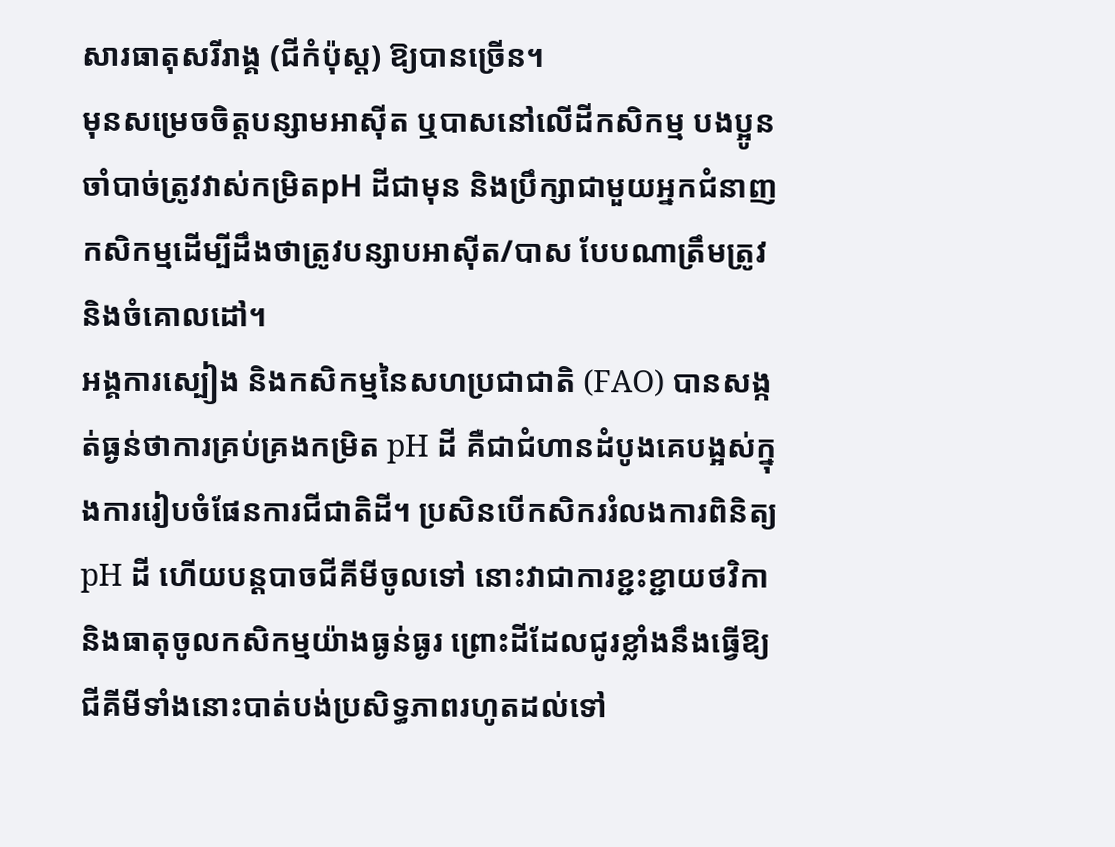សារធាតុសរីរាង្គ (ជីកំប៉ុស្ត) ឱ្យបានច្រើន។
មុនសម្រេចចិត្តបន្សាមអាស៊ីត ឬបាសនៅលើដីកសិកម្ម បងប្អូនចាំបាច់ត្រូវវាស់កម្រិតpH ដីជាមុន និងប្រឹក្សាជាមួយអ្នកជំនាញកសិកម្មដើម្បីដឹងថាត្រូវបន្សាបអាស៊ីត/បាស បែបណាត្រឹមត្រូវ និងចំគោលដៅ។
អង្គការស្បៀង និងកសិកម្មនៃសហប្រជាជាតិ (FAO) បានសង្កត់ធ្ងន់ថាការគ្រប់គ្រងកម្រិត pH ដី គឺជាជំហានដំបូងគេបង្អស់ក្នុងការរៀបចំផែនការជីជាតិដី។ ប្រសិនបើកសិកររំលងការពិនិត្យ pH ដី ហើយបន្តបាចជីគីមីចូលទៅ នោះវាជាការខ្ជះខ្ជាយថវិកា និងធាតុចូលកសិកម្មយ៉ាងធ្ងន់ធ្ងរ ព្រោះដីដែលជូរខ្លាំងនឹងធ្វើឱ្យជីគីមីទាំងនោះបាត់បង់ប្រសិទ្ធភាពរហូតដល់ទៅ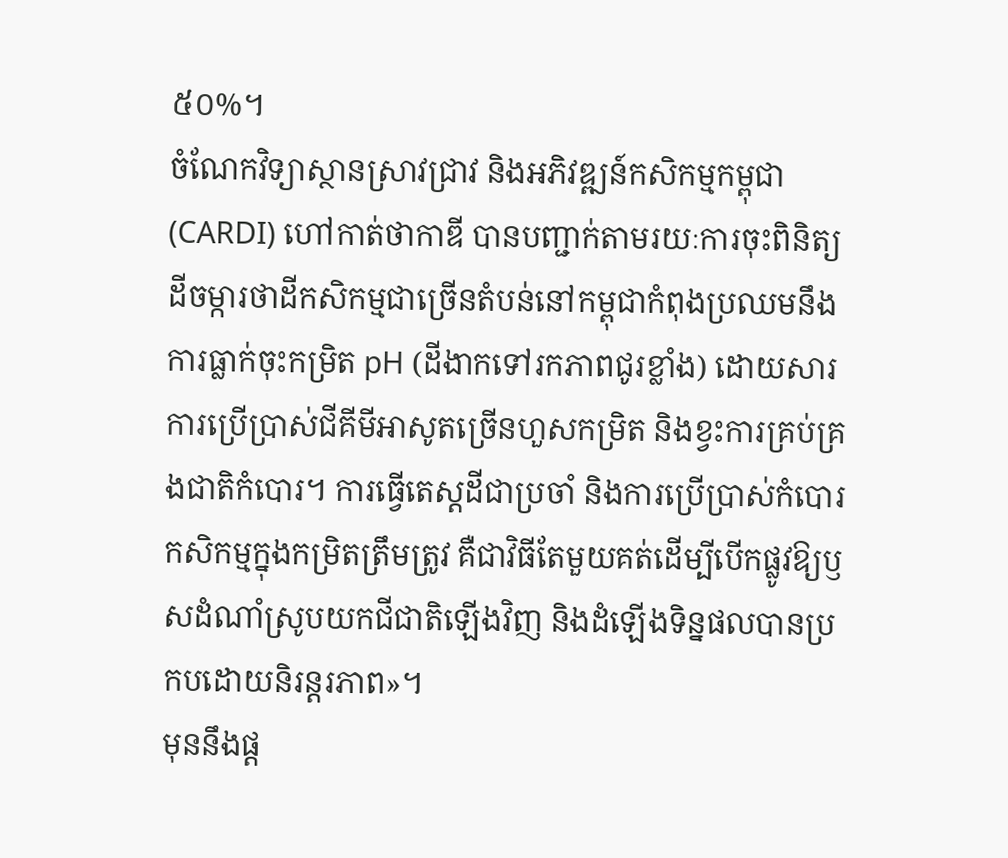៥០%។
ចំណែកវិទ្យាស្ថានស្រាវជ្រាវ និងអភិវឌ្ឍន៍កសិកម្មកម្ពុជា (CARDI) ហៅកាត់ថាកាឌី បានបញ្ជាក់តាមរយៈការចុះពិនិត្យដីចម្ការថាដីកសិកម្មជាច្រើនតំបន់នៅកម្ពុជាកំពុងប្រឈមនឹងការធ្លាក់ចុះកម្រិត pH (ដីងាកទៅរកភាពជូរខ្លាំង) ដោយសារការប្រើប្រាស់ជីគីមីអាសូតច្រើនហួសកម្រិត និងខ្វះការគ្រប់គ្រងជាតិកំបោរ។ ការធ្វើតេស្តដីជាប្រចាំ និងការប្រើប្រាស់កំបោរកសិកម្មក្នុងកម្រិតត្រឹមត្រូវ គឺជាវិធីតែមួយគត់ដើម្បីបើកផ្លូវឱ្យឫសដំណាំស្រូបយកជីជាតិឡើងវិញ និងដំឡើងទិន្នផលបានប្រកបដោយនិរន្តរភាព»។
មុននឹងផ្ត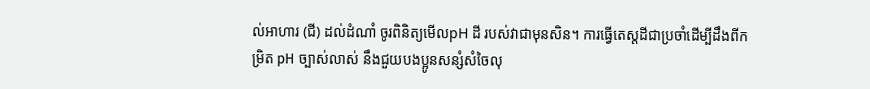ល់អាហារ (ជី) ដល់ដំណាំ ចូរពិនិត្យមើលpH ដី របស់វាជាមុនសិន។ ការធ្វើតេស្តដីជាប្រចាំដើម្បីដឹងពីកម្រិត pH ច្បាស់លាស់ នឹងជួយបងប្អូនសន្សំសំចៃលុ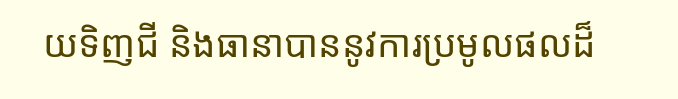យទិញជី និងធានាបាននូវការប្រមូលផលដ៏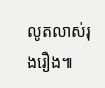លូតលាស់រុងរឿង៕